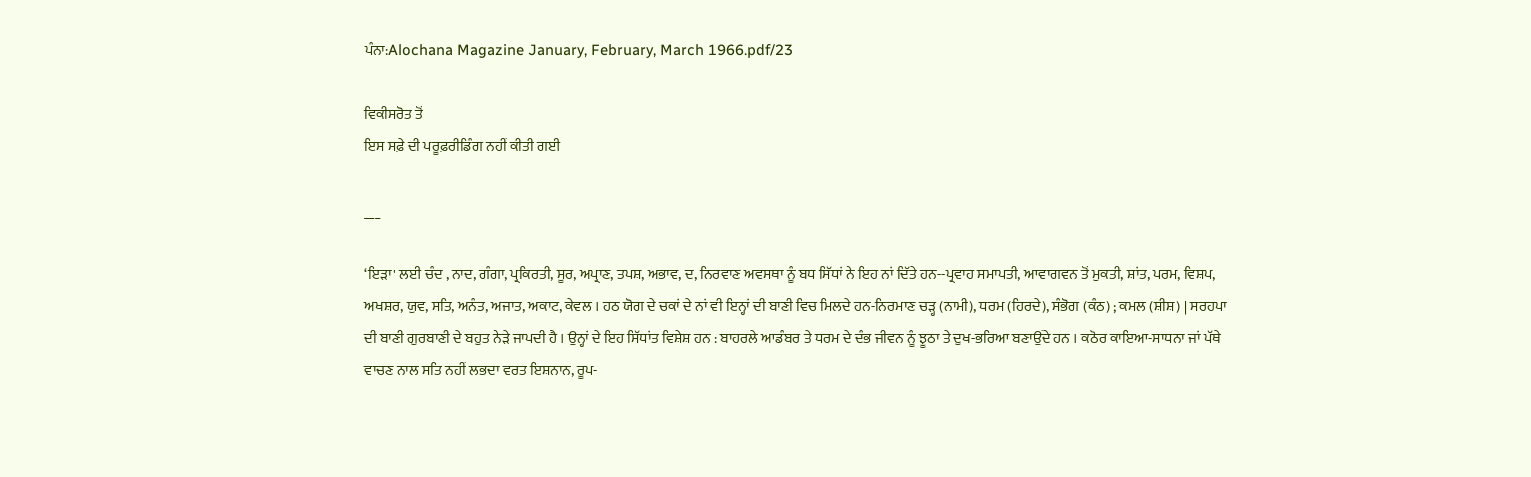ਪੰਨਾ:Alochana Magazine January, February, March 1966.pdf/23

ਵਿਕੀਸਰੋਤ ਤੋਂ
ਇਸ ਸਫ਼ੇ ਦੀ ਪਰੂਫ਼ਰੀਡਿੰਗ ਨਹੀਂ ਕੀਤੀ ਗਈ

___

‘ਇੜਾ' ਲਈ ਚੰਦ , ਨਾਦ, ਗੰਗਾ, ਪ੍ਰਕਿਰਤੀ, ਸੂਰ, ਅਪ੍ਰਾਣ, ਤਪਸ਼, ਅਭਾਵ, ਦ, ਨਿਰਵਾਣ ਅਵਸਥਾ ਨੂੰ ਬਧ ਸਿੱਧਾਂ ਨੇ ਇਹ ਨਾਂ ਦਿੱਤੇ ਹਨ--ਪ੍ਰਵਾਹ ਸਮਾਪਤੀ, ਆਵਾਗਵਨ ਤੋਂ ਮੁਕਤੀ, ਸ਼ਾਂਤ, ਪਰਮ, ਵਿਸ਼ਪ, ਅਖਸ਼ਰ, ਯੁਵ, ਸਤਿ, ਅਨੰਤ, ਅਜਾਤ, ਅਕਾਟ, ਕੇਵਲ । ਹਠ ਯੋਗ ਦੇ ਚਕਾਂ ਦੇ ਨਾਂ ਵੀ ਇਨ੍ਹਾਂ ਦੀ ਬਾਣੀ ਵਿਚ ਮਿਲਦੇ ਹਨ-ਨਿਰਮਾਣ ਚੜ੍ਹ (ਨਾਮੀ), ਧਰਮ (ਹਿਰਦੇ), ਸੰਭੋਗ (ਕੰਠ) ; ਕਮਲ (ਸ਼ੀਸ਼) | ਸਰਹਪਾ ਦੀ ਬਾਣੀ ਗੁਰਬਾਣੀ ਦੇ ਬਹੁਤ ਨੇੜੇ ਜਾਪਦੀ ਹੈ । ਉਨ੍ਹਾਂ ਦੇ ਇਹ ਸਿੱਧਾਂਤ ਵਿਸ਼ੇਸ਼ ਹਨ : ਬਾਹਰਲੇ ਆਡੰਬਰ ਤੇ ਧਰਮ ਦੇ ਦੰਭ ਜੀਵਨ ਨੂੰ ਝੂਠਾ ਤੇ ਦੁਖ-ਭਰਿਆ ਬਣਾਉਂਦੇ ਹਨ । ਕਠੋਰ ਕਾਇਆ-ਸਾਧਨਾ ਜਾਂ ਪੱਥੇ ਵਾਚਣ ਨਾਲ ਸਤਿ ਨਹੀਂ ਲਭਦਾ ਵਰਤ ਇਸ਼ਨਾਨ, ਰੂਪ-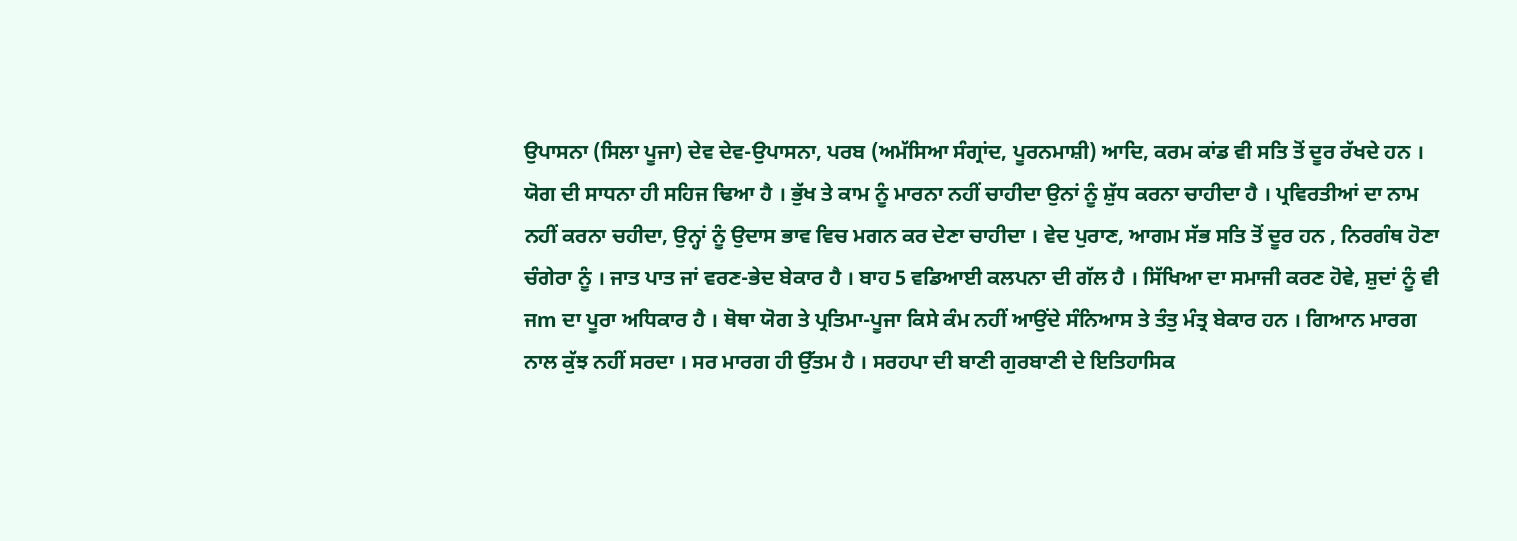ਉਪਾਸਨਾ (ਸਿਲਾ ਪੂਜਾ) ਦੇਵ ਦੇਵ-ਉਪਾਸਨਾ, ਪਰਬ (ਅਮੱਸਿਆ ਸੰਗ੍ਰਾਂਦ, ਪੂਰਨਮਾਸ਼ੀ) ਆਦਿ, ਕਰਮ ਕਾਂਡ ਵੀ ਸਤਿ ਤੋਂ ਦੂਰ ਰੱਖਦੇ ਹਨ । ਯੋਗ ਦੀ ਸਾਧਨਾ ਹੀ ਸਹਿਜ ਢਿਆ ਹੈ । ਭੁੱਖ ਤੇ ਕਾਮ ਨੂੰ ਮਾਰਨਾ ਨਹੀਂ ਚਾਹੀਦਾ ਉਨਾਂ ਨੂੰ ਸ਼ੁੱਧ ਕਰਨਾ ਚਾਹੀਦਾ ਹੈ । ਪ੍ਰਵਿਰਤੀਆਂ ਦਾ ਨਾਮ ਨਹੀਂ ਕਰਨਾ ਚਹੀਦਾ, ਉਨ੍ਹਾਂ ਨੂੰ ਉਦਾਸ ਭਾਵ ਵਿਚ ਮਗਨ ਕਰ ਦੇਣਾ ਚਾਹੀਦਾ । ਵੇਦ ਪੁਰਾਣ, ਆਗਮ ਸੱਭ ਸਤਿ ਤੋਂ ਦੂਰ ਹਨ , ਨਿਰਗੰਥ ਹੋਣਾ ਚੰਗੇਰਾ ਨੂੰ । ਜਾਤ ਪਾਤ ਜਾਂ ਵਰਣ-ਭੇਦ ਬੇਕਾਰ ਹੈ । ਬਾਹ 5 ਵਡਿਆਈ ਕਲਪਨਾ ਦੀ ਗੱਲ ਹੈ । ਸਿੱਖਿਆ ਦਾ ਸਮਾਜੀ ਕਰਣ ਹੋਵੇ, ਸ਼ੁਦਾਂ ਨੂੰ ਵੀ ਜm ਦਾ ਪੂਰਾ ਅਧਿਕਾਰ ਹੈ । ਥੋਥਾ ਯੋਗ ਤੇ ਪ੍ਰਤਿਮਾ-ਪੂਜਾ ਕਿਸੇ ਕੰਮ ਨਹੀਂ ਆਉਂਦੇ ਸੰਨਿਆਸ ਤੇ ਤੰਤੁ ਮੰਤ੍ਰ ਬੇਕਾਰ ਹਨ । ਗਿਆਨ ਮਾਰਗ ਨਾਲ ਕੁੱਝ ਨਹੀਂ ਸਰਦਾ । ਸਰ ਮਾਰਗ ਹੀ ਉੱਤਮ ਹੈ । ਸਰਹਪਾ ਦੀ ਬਾਣੀ ਗੁਰਬਾਣੀ ਦੇ ਇਤਿਹਾਸਿਕ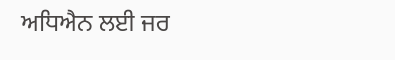ਅਧਿਐਨ ਲਈ ਜਰ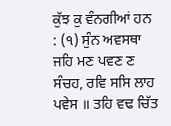ਕੁੱਝ ਕੁ ਵੰਨਗੀਆਂ ਹਨ : (੧) ਸੁੰਨ ਅਵਸਥਾ ਜਹਿ ਮਣ ਪਵਣ ਣ ਸੰਚਹ, ਰਵਿ ਸਸਿ ਲਾਹ ਪਵੇਸ ॥ ਤਹਿ ਵਢ ਚਿੱਤ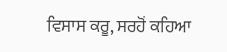ਵਿਸਾਸ ਕਰੂ, ਸਰਹੋਂ ਕਹਿਆ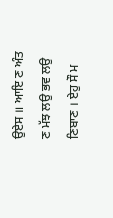ਉਏਸ ॥ ਆਇ ਣ ਅੰਤ ਣ ਮੱਝ ਲਉ ਭਵ ਲਉ ਣਿਬਾਣ । ਏਹੁ ਸੌ ਮ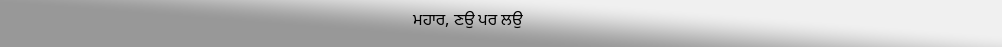ਮਹਾਰ, ਣਉ ਪਰ ਲਉ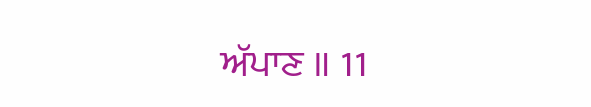ਅੱਪਾਣ ॥ 11